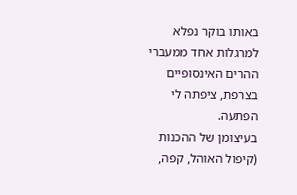באותו בוקר נפלא למרגלות אחד ממעברי ההרים האינסופיים בצרפת, ציפתה לי הפתעה.
בעיצומן של ההכנות (קיפול האוהל, קפה,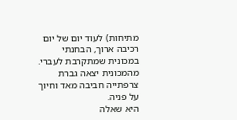מתיחות) לעוד יום של יום רכיבה ארוך, הבחנתי במכונית שמתקרבת לעברי. מהמכונית יצאה גברת צרפתייה חביבה מאד וחיוך על פניה.
היא שאלה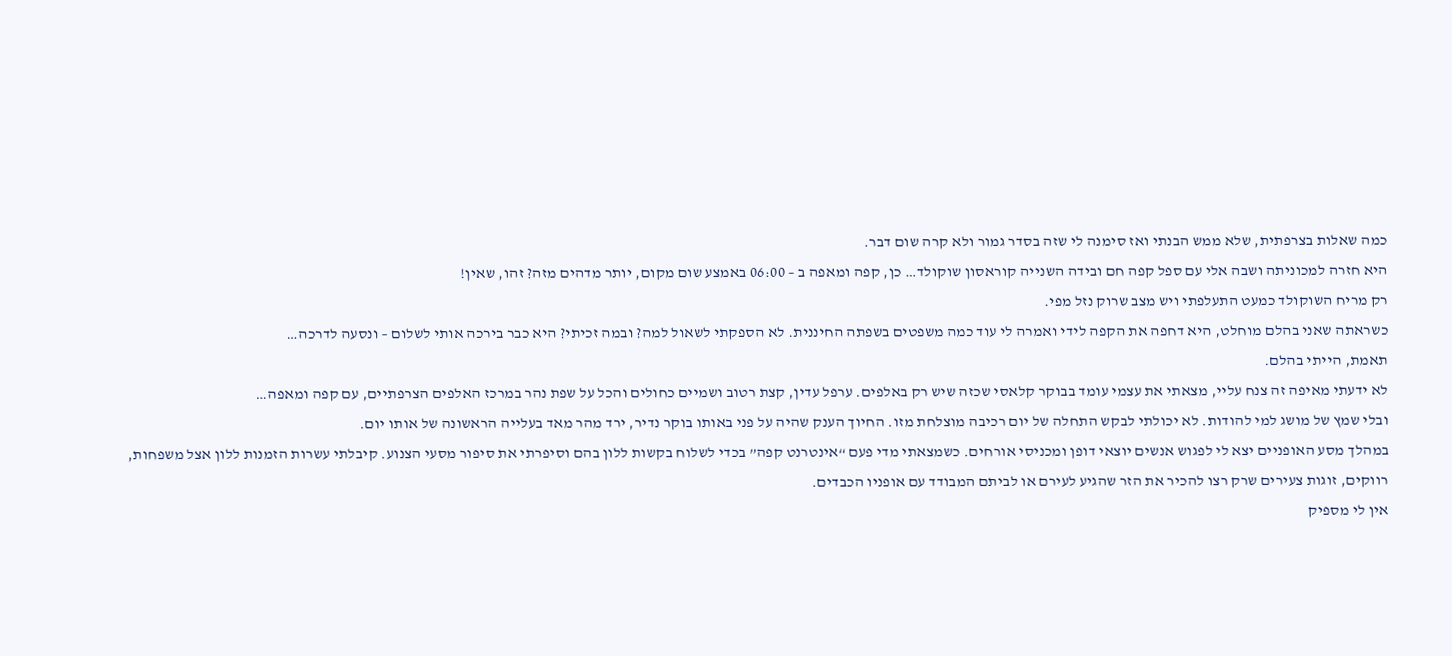כמה שאלות בצרפתית, שלא ממש הבנתי ואז סימנה לי שזה בסדר גמור ולא קרה שום דבר.
היא חזרה למכוניתה ושבה אלי עם ספל קפה חם ובידה השנייה קוראסון שוקולד… כן, קפה ומאפה ב – 06:00 באמצע שום מקום, יותר מדהים מזה? זהו, שאין!
רק מריח השוקולד כמעט התעלפתי ויש מצב שרוק נזל מפי.
כשראתה שאני בהלם מוחלט, היא דחפה את הקפה לידי ואמרה לי עוד כמה משפטים בשפתה החיננית. לא הספקתי לשאול למה? ובמה זכיתי? היא כבר בירכה אותי לשלום – ונסעה לדרכה…
תאמת, הייתי בהלם.
לא ידעתי מאיפה זה צנח עליי, מצאתי את עצמי עומד בבוקר קלאסי שכזה שיש רק באלפים. ערפל עדין, קצת רטוב ושמיים כחולים והכל על שפת נהר במרכז האלפים הצרפתיים, עם קפה ומאפה…
ובלי שמץ של מושג למי להודות. לא יכולתי לבקש התחלה של יום רכיבה מוצלחת מזו. החיוך הענק שהיה על פני באותו בוקר נדיר, ירד מהר מאד בעלייה הראשונה של אותו יום.
במהלך מסע האופניים יצא לי לפגוש אנשים יוצאי דופן ומכניסי אורחים. כשמצאתי מדי פעם “אינטרנט קפה” בכדי לשלוח בקשות ללון בהם וסיפרתי את סיפור מסעי הצנוע. קיבלתי עשרות הזמנות ללון אצל משפחות, רווקים, זוגות צעירים שרק רצו להכיר את הזר שהגיע לעירם או לביתם המבודד עם אופניו הכבדים.
אין לי מספיק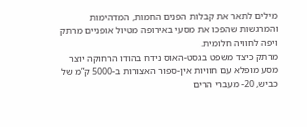מילים לתאר את קבלות הפנים החמות, המדהימות והמרגשות שהפכו את מסעי באירופה מטיול אופניים מרתק ויפה לחוויה חלומית.
מרתק כיצד משפט בגסט-האוס נידח בהודו הרחוקה יוצר מסע מופלא עם חוויות אין-ספור האצורות ב-5000 ק”מ של כביש, 20- מעברי הרים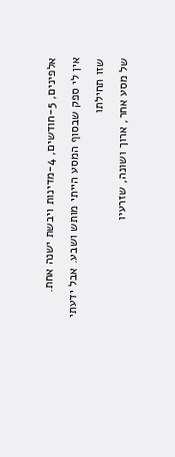אלפינים, 5-חודשים, 4-מדינות ויבשת ישנה אחת.
אין לי ספק שבסוף המסע הייתי מותש ושבע. אבל ידעתי שזו תחילתו
של מסע אחר, ארוך ושונה, שזרעיו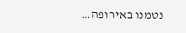נטמנו באירופה…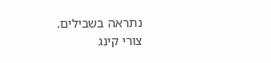נתראה בשבילים.
צורי קינג